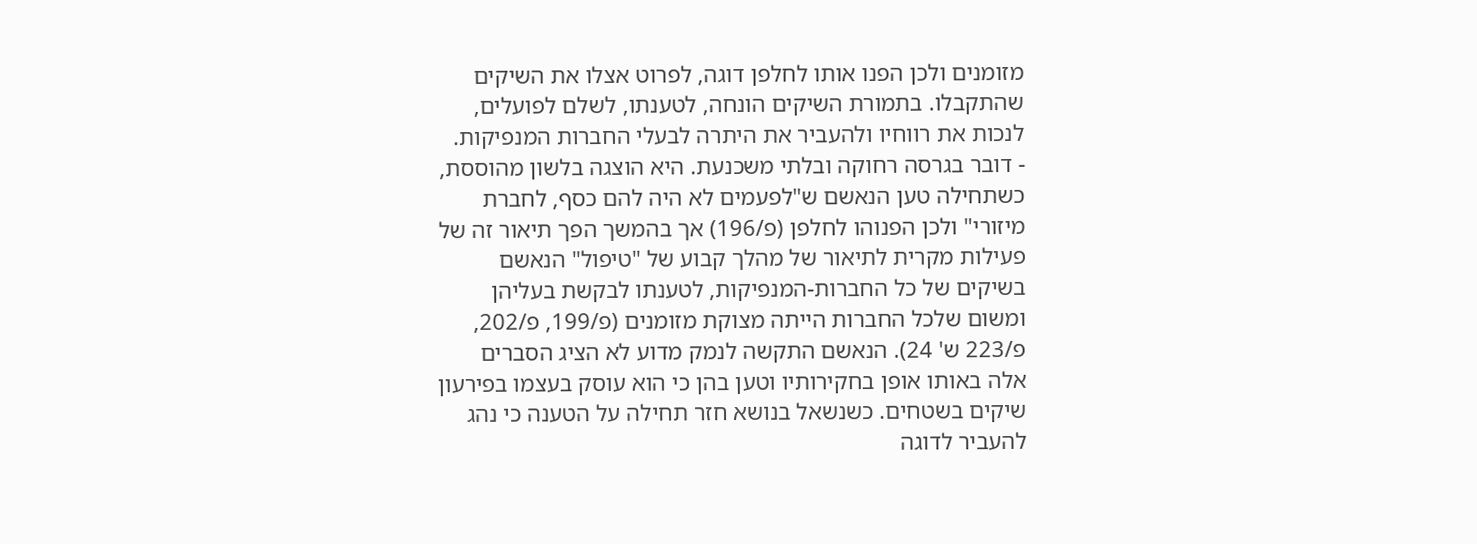מזומנים ולכן הפנו אותו לחלפן דוגה, לפרוט אצלו את השיקים שהתקבלו. בתמורת השיקים הונחה, לטענתו, לשלם לפועלים, לנכות את רווחיו ולהעביר את היתרה לבעלי החברות המנפיקות.
- דובר בגרסה רחוקה ובלתי משכנעת. היא הוצגה בלשון מהוססת, כשתחילה טען הנאשם ש"לפעמים לא היה להם כסף, לחברת מיזורי" ולכן הפנוהו לחלפן (פ/196) אך בהמשך הפך תיאור זה של פעילות מקרית לתיאור של מהלך קבוע של "טיפול" הנאשם בשיקים של כל החברות-המנפיקות, לטענתו לבקשת בעליהן ומשום שלכל החברות הייתה מצוקת מזומנים (פ/199, פ/202, פ/223 ש' 24). הנאשם התקשה לנמק מדוע לא הציג הסברים אלה באותו אופן בחקירותיו וטען בהן כי הוא עוסק בעצמו בפירעון שיקים בשטחים. כשנשאל בנושא חזר תחילה על הטענה כי נהג להעביר לדוגה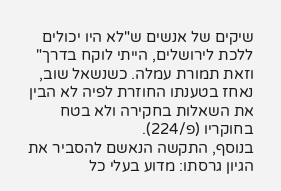שיקים של אנשים ש"לא היו יכולים ללכת לירושלים, הייתי לוקח בדרך" וזאת תמורת עמלה. כשנשאל שוב, נאחז בטענתו החוזרת לפיה לא הבין את השאלות בחקירה ולא בטח בחוקריו (פ/224).
בנוסף, התקשה הנאשם להסביר את הגיון גרסתו: מדוע בעלי כל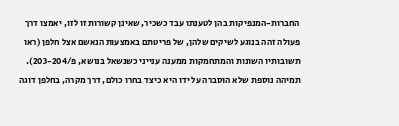החברות-המנפיקות בהן לטענתו עבד כשכיר, שאינן קשורות זו לזו, יאמצו דרך פעולה זהה בנוגע לשיקים שלהן, של פריטתם באמצעות הנאשם אצל חלפן (ראו תשובותיו השונות והמתחמקות ממענה ענייני כשנשאל בנושא, פ/203-204). תמיהה נוספת שלא הוסברה על ידו היא כיצד בחרו כולם, דרך מקרה, בחלפן דוגה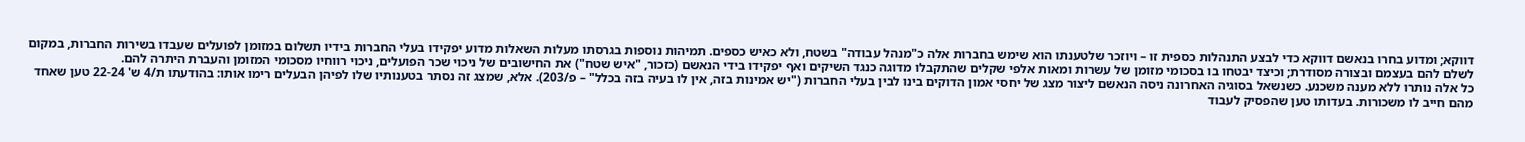דווקא; ומדוע בחרו בנאשם דווקא כדי לבצע התנהלות כספית זו – ויוזכר שלטענתו הוא שימש בחברות אלה כ"מנהל עבודה" בשטח, ולא כאיש כספים. תמיהות נוספות בגרסתו מעלות השאלות מדוע יפקידו בעלי החברות בידיו תשלום במזומן לפועלים שעבדו בשירות החברות, במקום לשלם להם בעצמם ובצורה מסודרת; וכיצד יבטחו בו בסכומי מזומן של עשרות ומאות אלפי שקלים שהתקבלו מדוגה כנגד השיקים ואף יפקידו בידי הנאשם (כזכור, "איש שטח") את החישובים של ניכוי שכר הפועלים, ניכוי רווחיו מסכומי המזומן והעברת היתרה להם.
כל אלה נותרו ללא מענה משכנע. כשנשאל בסוגיה האחרונה ניסה הנאשם ליצור מצג של יחסי אמון הדוקים בינו לבין בעלי החברות ("יש אמינות בזה, אין לו בעיה בזה בכלל" – פ/203). אלא, שמצג זה נסתר בטענותיו שלו לפיהן הבעלים רימו אותו: בהודעתו ת/4 ש' 22-24 טען שאחד מהם חייב לו משכורות. בעדותו טען שהפסיק לעבוד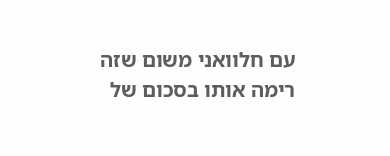עם חלוואני משום שזה רימה אותו בסכום של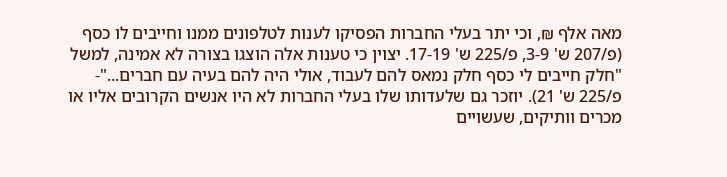מאה אלף ₪, וכי יתר בעלי החברות הפסיקו לענות לטלפונים ממנו וחייבים לו כסף (פ/207 ש' 3-9, פ/225 ש' 17-19. יצוין כי טענות אלה הוצגו בצורה לא אמינה, למשל "חלק חייבים לי כסף חלק נמאס להם לעבוד, אולי היה להם בעיה עם חברים..."- פ/225 ש' 21). יוזכר גם שלעדותו שלו בעלי החברות לא היו אנשים הקרובים אליו או מכרים וותיקים, שעשויים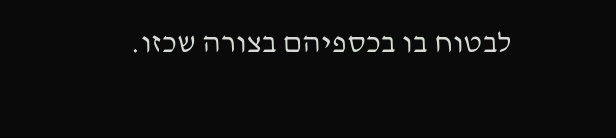לבטוח בו בכספיהם בצורה שכזו.